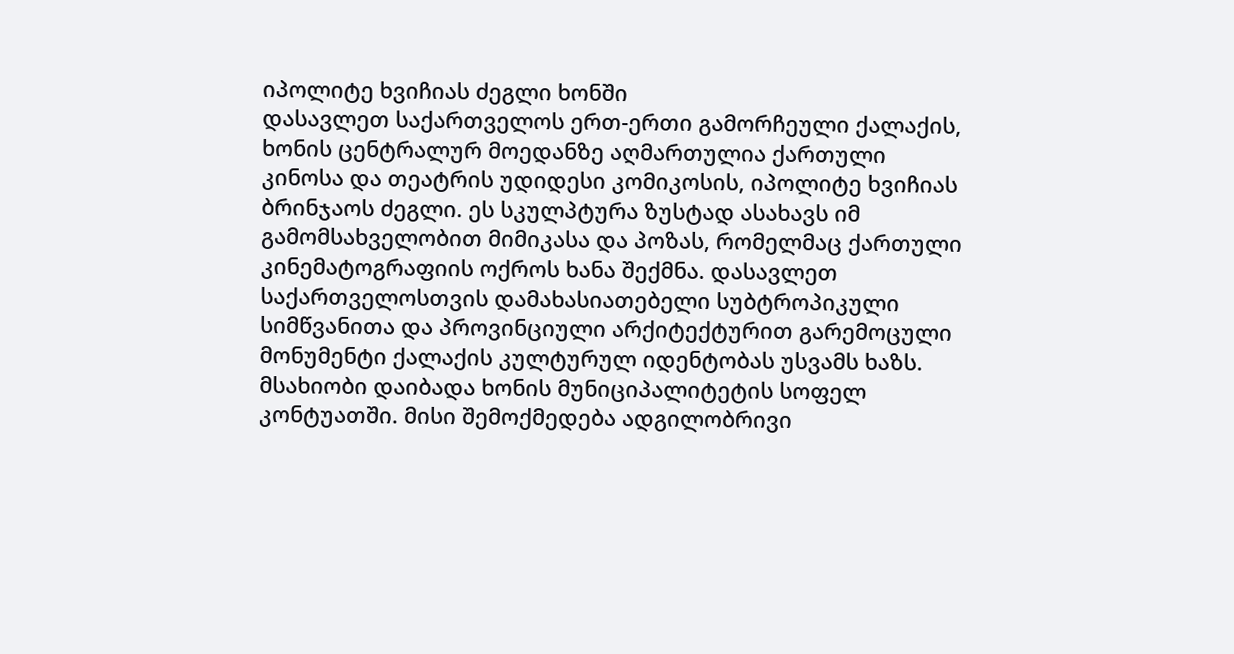იპოლიტე ხვიჩიას ძეგლი ხონში
დასავლეთ საქართველოს ერთ-ერთი გამორჩეული ქალაქის, ხონის ცენტრალურ მოედანზე აღმართულია ქართული კინოსა და თეატრის უდიდესი კომიკოსის, იპოლიტე ხვიჩიას ბრინჯაოს ძეგლი. ეს სკულპტურა ზუსტად ასახავს იმ გამომსახველობით მიმიკასა და პოზას, რომელმაც ქართული კინემატოგრაფიის ოქროს ხანა შექმნა. დასავლეთ საქართველოსთვის დამახასიათებელი სუბტროპიკული სიმწვანითა და პროვინციული არქიტექტურით გარემოცული მონუმენტი ქალაქის კულტურულ იდენტობას უსვამს ხაზს.
მსახიობი დაიბადა ხონის მუნიციპალიტეტის სოფელ კონტუათში. მისი შემოქმედება ადგილობრივი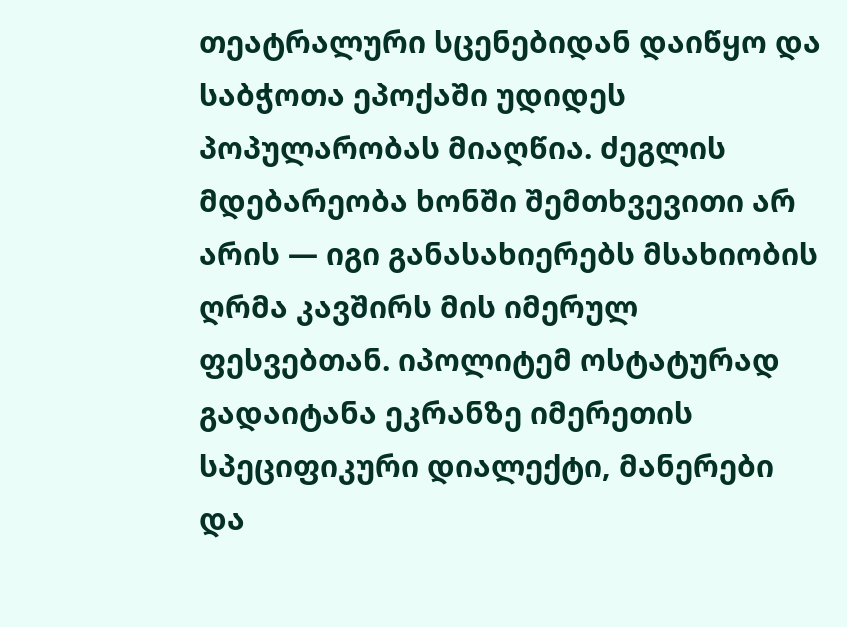თეატრალური სცენებიდან დაიწყო და საბჭოთა ეპოქაში უდიდეს პოპულარობას მიაღწია. ძეგლის მდებარეობა ხონში შემთხვევითი არ არის — იგი განასახიერებს მსახიობის ღრმა კავშირს მის იმერულ ფესვებთან. იპოლიტემ ოსტატურად გადაიტანა ეკრანზე იმერეთის სპეციფიკური დიალექტი, მანერები და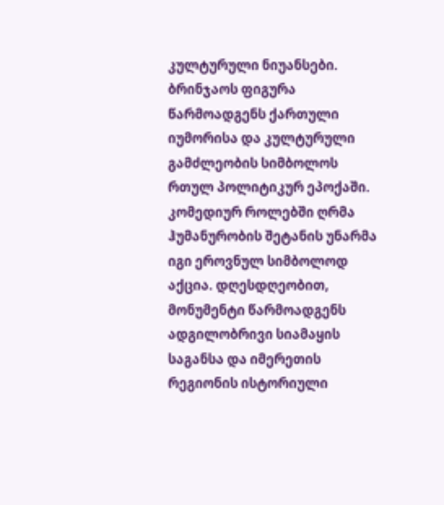კულტურული ნიუანსები.
ბრინჯაოს ფიგურა წარმოადგენს ქართული იუმორისა და კულტურული გამძლეობის სიმბოლოს რთულ პოლიტიკურ ეპოქაში. კომედიურ როლებში ღრმა ჰუმანურობის შეტანის უნარმა იგი ეროვნულ სიმბოლოდ აქცია. დღესდღეობით, მონუმენტი წარმოადგენს ადგილობრივი სიამაყის საგანსა და იმერეთის რეგიონის ისტორიული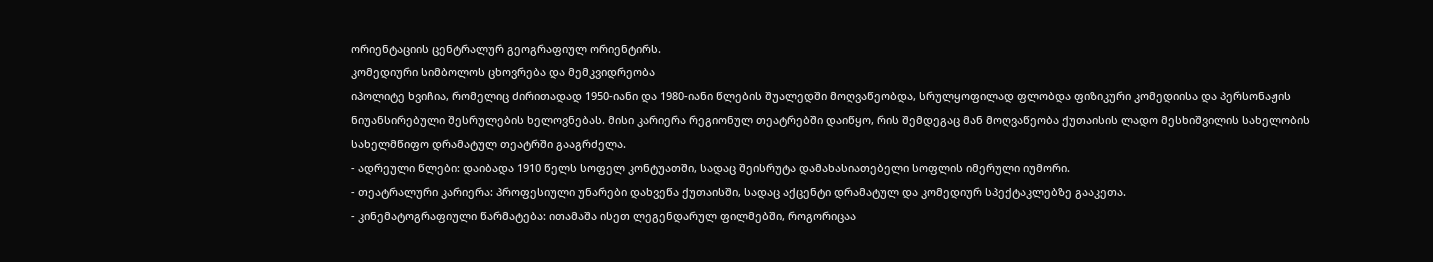ორიენტაციის ცენტრალურ გეოგრაფიულ ორიენტირს.
კომედიური სიმბოლოს ცხოვრება და მემკვიდრეობა
იპოლიტე ხვიჩია, რომელიც ძირითადად 1950-იანი და 1980-იანი წლების შუალედში მოღვაწეობდა, სრულყოფილად ფლობდა ფიზიკური კომედიისა და პერსონაჟის ნიუანსირებული შესრულების ხელოვნებას. მისი კარიერა რეგიონულ თეატრებში დაიწყო, რის შემდეგაც მან მოღვაწეობა ქუთაისის ლადო მესხიშვილის სახელობის სახელმწიფო დრამატულ თეატრში გააგრძელა.
- ადრეული წლები: დაიბადა 1910 წელს სოფელ კონტუათში, სადაც შეისრუტა დამახასიათებელი სოფლის იმერული იუმორი.
- თეატრალური კარიერა: პროფესიული უნარები დახვეწა ქუთაისში, სადაც აქცენტი დრამატულ და კომედიურ სპექტაკლებზე გააკეთა.
- კინემატოგრაფიული წარმატება: ითამაშა ისეთ ლეგენდარულ ფილმებში, როგორიცაა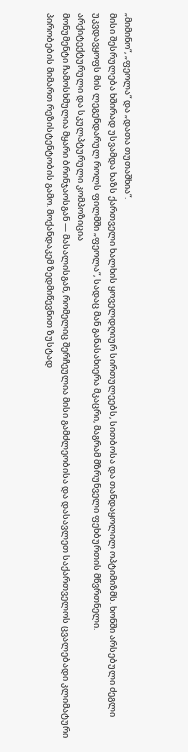„მიმინო“, „ფეოლა“ და „დათა თუთაშხია“.
მისი შესრულება ხშირად უსვამდა ხაზს ქართველი ხალხის ყოველდღიურ სირთულეებს, სითბოსა და თანდაყოლილ ოპტიმიზმს. ხონში არსებული ძეგლი უკვდავყოფს მის ლეგენდარულ როლს ფილმში „ფეოლა“, სადაც მან განასახიერა მკაცრი, მაგრამ მზრუნველი ფეხბურთის მწვრთნელი.
არქიტექტურული და სკულპტურული კომპოზიცია
მონუმენტი ჩამოსხმულია მყარი ბრინჯაოსგან — მასალისგან, რომელიც შერჩეულია მისი გამძლეობისა და დასავლეთ საქართველოს ცვალებადი კლიმატური პირობების მიმართ რეზისტენტობის გამო. მოქანდაკემ ზედმიწევნით ზუსტად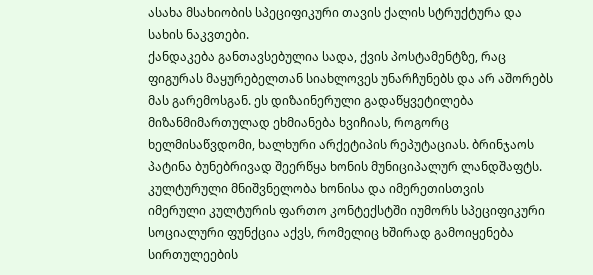ასახა მსახიობის სპეციფიკური თავის ქალის სტრუქტურა და სახის ნაკვთები.
ქანდაკება განთავსებულია სადა, ქვის პოსტამენტზე, რაც ფიგურას მაყურებელთან სიახლოვეს უნარჩუნებს და არ აშორებს მას გარემოსგან. ეს დიზაინერული გადაწყვეტილება მიზანმიმართულად ეხმიანება ხვიჩიას, როგორც ხელმისაწვდომი, ხალხური არქეტიპის რეპუტაციას. ბრინჯაოს პატინა ბუნებრივად შეერწყა ხონის მუნიციპალურ ლანდშაფტს.
კულტურული მნიშვნელობა ხონისა და იმერეთისთვის
იმერული კულტურის ფართო კონტექსტში იუმორს სპეციფიკური სოციალური ფუნქცია აქვს, რომელიც ხშირად გამოიყენება სირთულეების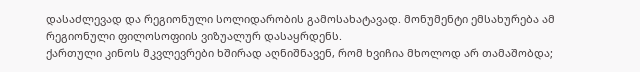დასაძლევად და რეგიონული სოლიდარობის გამოსახატავად. მონუმენტი ემსახურება ამ რეგიონული ფილოსოფიის ვიზუალურ დასაყრდენს.
ქართული კინოს მკვლევრები ხშირად აღნიშნავენ, რომ ხვიჩია მხოლოდ არ თამაშობდა;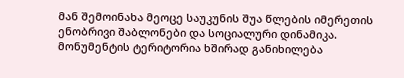მან შემოინახა მეოცე საუკუნის შუა წლების იმერეთის ენობრივი შაბლონები და სოციალური დინამიკა. მონუმენტის ტერიტორია ხშირად განიხილება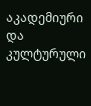აკადემიური და კულტურული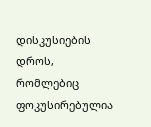დისკუსიების დროს, რომლებიც ფოკუსირებულია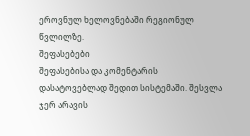ეროვნულ ხელოვნებაში რეგიონულ წვლილზე.
შეფასებები
შეფასებისა და კომენტარის დასატოვებლად შედით სისტემაში. შესვლა
ჯერ არავის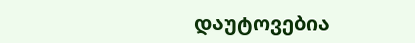დაუტოვებია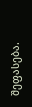შეფასება.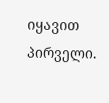იყავით პირველი.